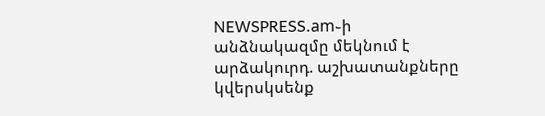NEWSPRESS.am֊ի անձնակազմը մեկնում է արձակուրդ. աշխատանքները կվերսկսենք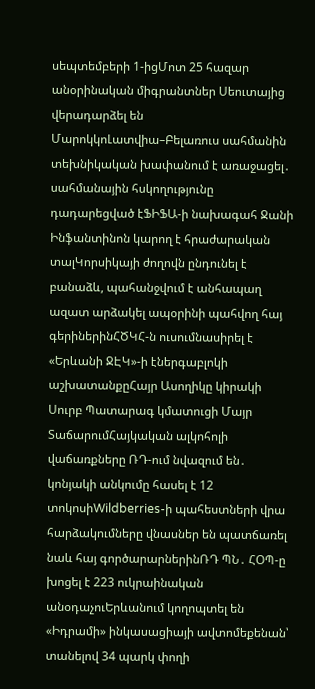սեպտեմբերի 1-իցՄոտ 25 հազար անօրինական միգրանտներ Սեուտայից վերադարձել են ՄարոկկոԼատվիա–Բելառուս սահմանին տեխնիկական խափանում է առաջացել․ սահմանային հսկողությունը դադարեցված էՖԻՖԱ-ի նախագահ Ջանի Ինֆանտինոն կարող է հրաժարական տալԿորսիկայի ժողովն ընդունել է բանաձև, պահանջվում է անհապաղ ազատ արձակել ապօրինի պահվող հայ գերիներինՀԾԿՀ-ն ուսումնասիրել է «Երևանի ՋԷԿ»-ի էներգաբլոկի աշխատանքըՀայր Ասողիկը կիրակի Սուրբ Պատարագ կմատուցի Մայր ՏաճարումՀայկական ալկոհոլի վաճառքները ՌԴ-ում նվազում են․ կոնյակի անկումը հասել է 12 տոկոսիWildberries-ի պահեստների վրա հարձակումները վնասներ են պատճառել նաև հայ գործարարներինՌԴ ՊՆ․ ՀՕՊ-ը խոցել է 223 ուկրաինական անօդաչուԵրևանում կողոպտել են «Իդրամի» ինկասացիայի ավտոմեքենան՝ տանելով 34 պարկ փողի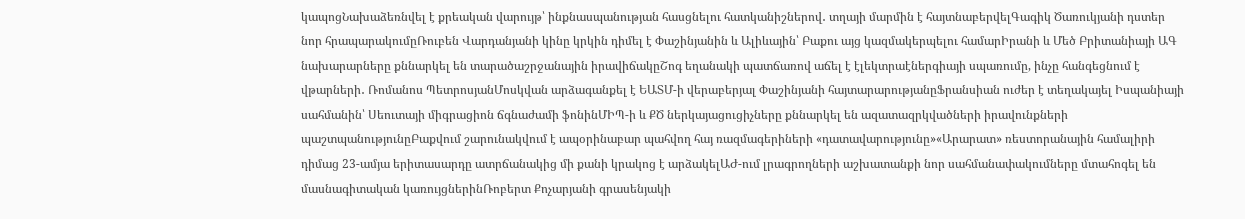կապոցՆախաձեռնվել է քրեական վարույթ՝ ինքնասպանության հասցնելու հատկանիշներով․ տղայի մարմին է հայտնաբերվելԳագիկ Ծառուկյանի դստեր նոր հրապարակումըՌուբեն Վարդանյանի կինը կրկին դիմել է Փաշինյանին և Ալիևային՝ Բաքու այց կազմակերպելու համարԻրանի և Մեծ Բրիտանիայի ԱԳ նախարարները քննարկել են տարածաշրջանային իրավիճակըՇոգ եղանակի պատճառով աճել է էլեկտրաէներգիայի սպառումը, ինչը հանգեցնում է վթարների․ Ռոմանոս ՊետրոսյանՄոսկվան արձագանքել է ԵԱՏՄ-ի վերաբերյալ Փաշինյանի հայտարարությանըՖրանսիան ուժեր է տեղակայել Իսպանիայի սահմանին՝ Սեուտայի միգրացիոն ճգնաժամի ֆոնինՄԻՊ-ի և ՔԾ ներկայացուցիչները քննարկել են ազատազրկվածների իրավունքների պաշտպանությունըԲաքվում շարունակվում է ապօրինաբար պահվող հայ ռազմագերիների «դատավարությունը»«Արարատ» ռեստորանային համալիրի դիմաց 23-ամյա երիտասարդը ատրճանակից մի քանի կրակոց է արձակելԱԺ-ում լրագրողների աշխատանքի նոր սահմանափակումները մտահոգել են մասնագիտական կառույցներինՌոբերտ Քոչարյանի գրասենյակի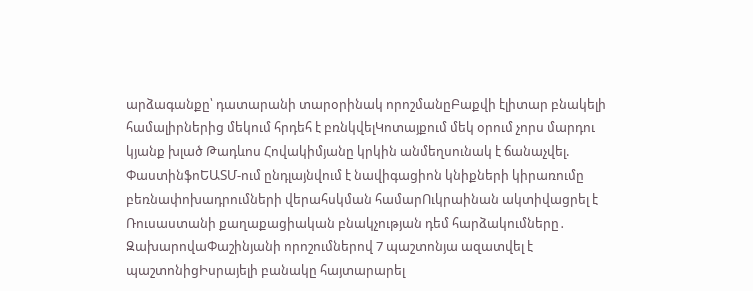արձագանքը՝ դատարանի տարօրինակ որոշմանըԲաքվի էլիտար բնակելի համալիրներից մեկում հրդեհ է բռնկվելԿոտայքում մեկ օրում չորս մարդու կյանք խլած Թադևոս Հովակիմյանը կրկին անմեղսունակ է ճանաչվել. ՓաստինֆոԵԱՏՄ-ում ընդլայնվում է նավիգացիոն կնիքների կիրառումը բեռնափոխադրումների վերահսկման համարՈւկրաինան ակտիվացրել է Ռուսաստանի քաղաքացիական բնակչության դեմ հարձակումները․ ԶախարովաՓաշինյանի որոշումներով 7 պաշտոնյա ազատվել է պաշտոնիցԻսրայելի բանակը հայտարարել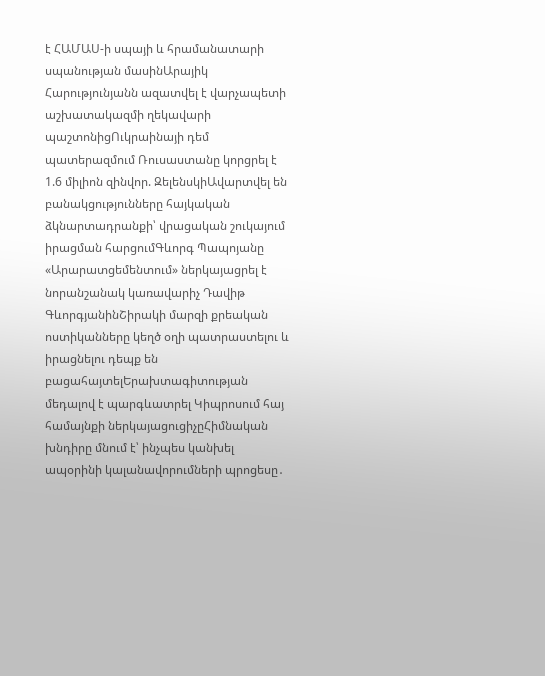է ՀԱՄԱՍ-ի սպայի և հրամանատարի սպանության մասինԱրայիկ Հարությունյանն ազատվել է վարչապետի աշխատակազմի ղեկավարի պաշտոնիցՈւկրաինայի դեմ պատերազմում Ռուսաստանը կորցրել է 1.6 միլիոն զինվոր. ԶելենսկիԱվարտվել են բանակցությունները հայկական ձկնարտադրանքի՝ վրացական շուկայում իրացման հարցումԳևորգ Պապոյանը «Արարատցեմենտում» ներկայացրել է նորանշանակ կառավարիչ Դավիթ ԳևորգյանինՇիրակի մարզի քրեական ոստիկանները կեղծ օղի պատրաստելու և իրացնելու դեպք են բացահայտելԵրախտագիտության մեդալով է պարգևատրել Կիպրոսում հայ համայնքի ներկայացուցիչըՀիմնական խնդիրը մնում է՝ ինչպես կանխել ապօրինի կալանավորումների պրոցեսը․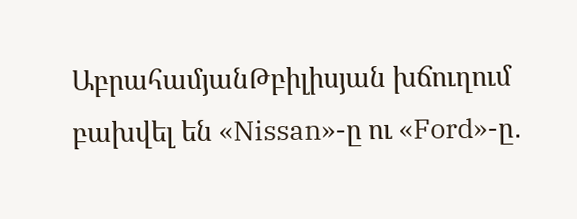ԱբրահամյանԹբիլիսյան խճուղում բախվել են «Nissan»-ը ու «Ford»-ը․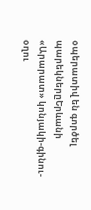օպերատիվ են գործել պարեկներըԵրևանի «Արարատ» կոնյակի-գինու-օղու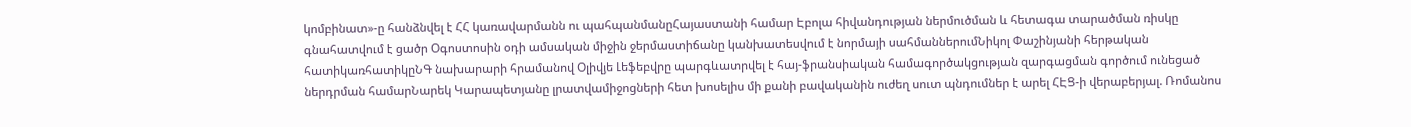կոմբինատ»-ը հանձնվել է ՀՀ կառավարմանն ու պահպանմանըՀայաստանի համար Էբոլա հիվանդության ներմուծման և հետագա տարածման ռիսկը գնահատվում է ցածր Օգոստոսին օդի ամսական միջին ջերմաստիճանը կանխատեսվում է նորմայի սահմաններումՆիկոլ Փաշինյանի հերթական հատիկառհատիկըՆԳ նախարարի հրամանով Օլիվյե Լեֆեբվրը պարգևատրվել է հայ-ֆրանսիական համագործակցության զարգացման գործում ունեցած ներդրման համարՆարեկ Կարապետյանը լրատվամիջոցների հետ խոսելիս մի քանի բավականին ուժեղ սուտ պնդումներ է արել ՀԷՑ-ի վերաբերյալ. Ռոմանոս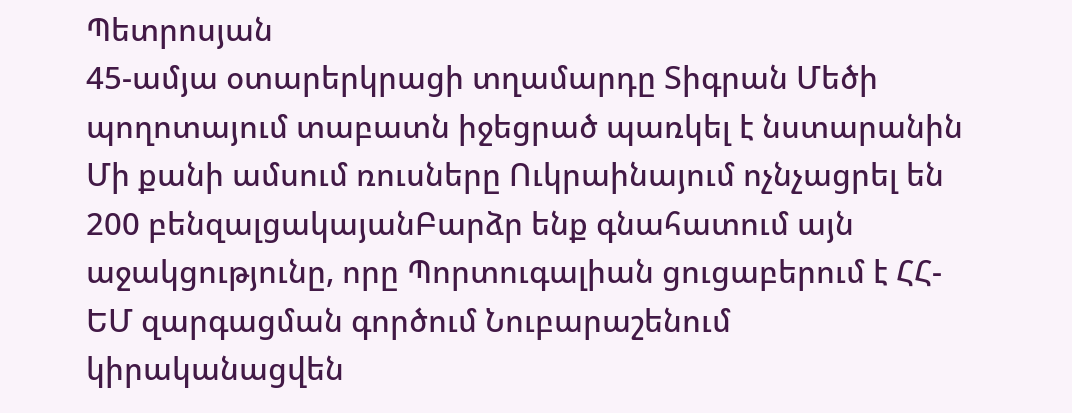Պետրոսյան
45-ամյա օտարերկրացի տղամարդը Տիգրան Մեծի պողոտայում տաբատն իջեցրած պառկել է նստարանին
Մի քանի ամսում ռուսները Ուկրաինայում ոչնչացրել են 200 բենզալցակայանԲարձր ենք գնահատում այն աջակցությունը, որը Պորտուգալիան ցուցաբերում է ՀՀ-ԵՄ զարգացման գործում Նուբարաշենում կիրականացվեն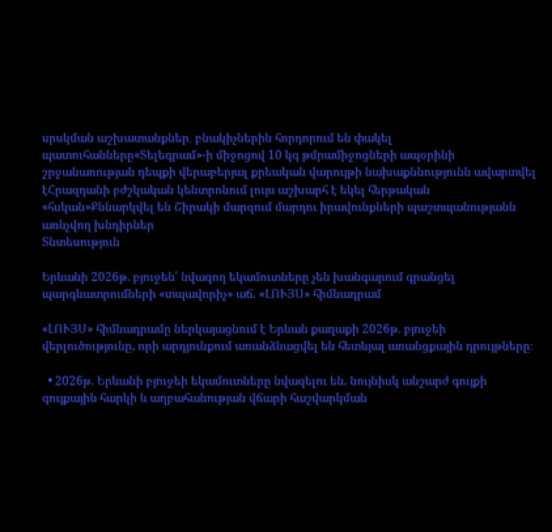սրսկման աշխատանքներ․ բնակիչներին հորդորում են փակել պատուհանները«Տելեգրամ»-ի միջոցով 10 կգ թմրամիջոցների ապօրինի շրջանառության դեպքի վերաբերյալ քրեական վարույթի նախաքննությունն ավարտվել էՀրազդանի բժշկական կենտրոնում լույս աշխարհ է եկել հերթական «հսկան»Քննարկվել են Շիրակի մարզում մարդու իրավունքների պաշտպանությանն առնչվող խնդիրներ
Տնտեսություն

Երևանի 2026թ. բյուջեն՝ նվազող եկամուտները չեն խանգարում գրանցել պարգևատրումների «տպավորիչ» աճ. «ԼՈՒՅՍ» հիմնադրամ

«ԼՈՒՅՍ» հիմնադրամը ներկայացնում է Երևան քաղաքի 2026թ. բյուջեի վերլուծությունը, որի արդյունքում առանձնացվել են հետևյալ առանցքային դրույթները։

  • 2026թ. Երևանի բյուջեի եկամուտները նվազելու են. նույնիսկ անշարժ գույքի գույքային հարկի և աղբահանության վճարի հաշվարկման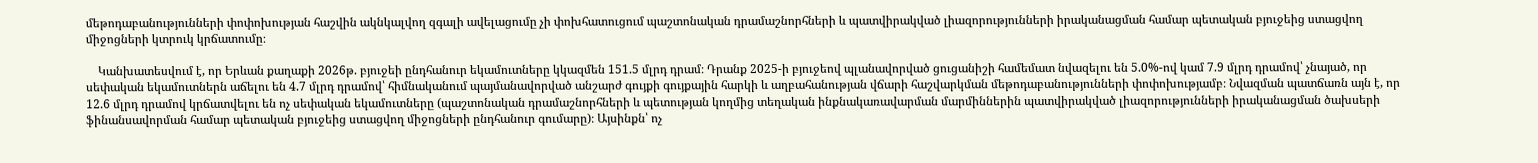մեթոդաբանությունների փոփոխության հաշվին ակնկալվող զգալի ավելացումը չի փոխհատուցում պաշտոնական դրամաշնորհների և պատվիրակված լիազորությունների իրականացման համար պետական բյուջեից ստացվող միջոցների կտրուկ կրճատումը։

    Կանխատեսվում է, որ Երևան քաղաքի 2026թ. բյուջեի ընդհանուր եկամուտները կկազմեն 151.5 մլրդ դրամ։ Դրանք 2025-ի բյուջեով պլանավորված ցուցանիշի համեմատ նվազելու են 5.0%-ով կամ 7.9 մլրդ դրամով՝ չնայած, որ սեփական եկամուտներն աճելու են 4.7 մլրդ դրամով՝ հիմնականում պայմանավորված անշարժ գույքի գույքային հարկի և աղբահանության վճարի հաշվարկման մեթոդաբանությունների փոփոխությամբ։ Նվազման պատճառն այն է, որ 12.6 մլրդ դրամով կրճատվելու են ոչ սեփական եկամուտները (պաշտոնական դրամաշնորհների և պետության կողմից տեղական ինքնակառավարման մարմիններին պատվիրակված լիազորությունների իրականացման ծախսերի ֆինանսավորման համար պետական բյուջեից ստացվող միջոցների ընդհանուր գումարը)։ Այսինքն՝ ոչ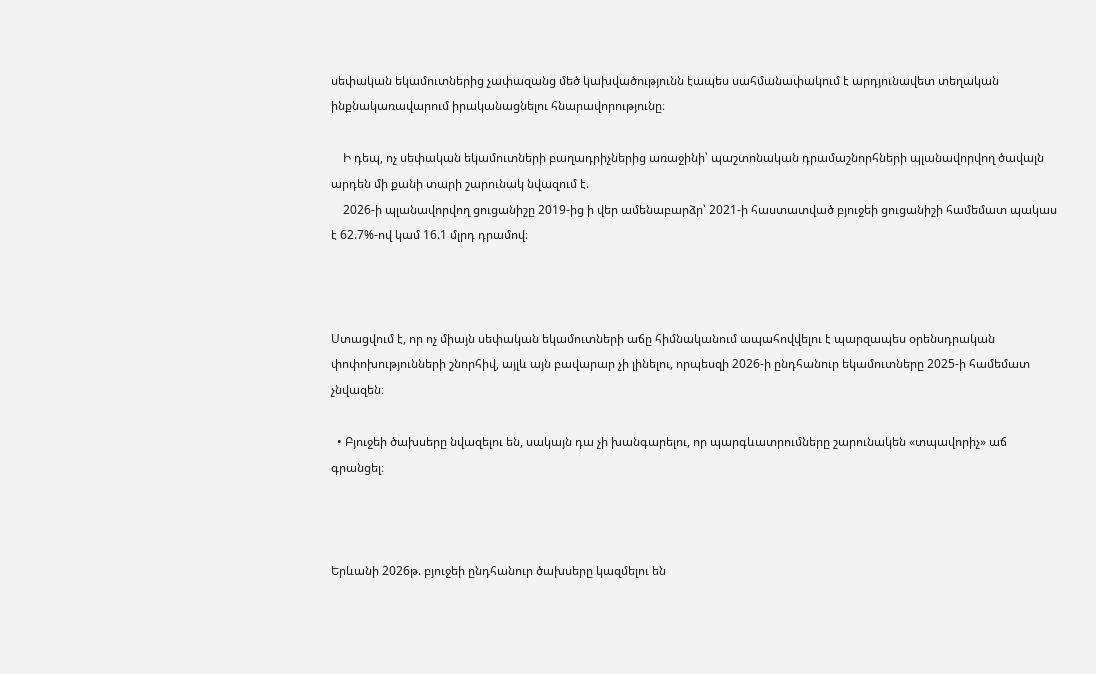սեփական եկամուտներից չափազանց մեծ կախվածությունն էապես սահմանափակում է արդյունավետ տեղական ինքնակառավարում իրականացնելու հնարավորությունը։

    Ի դեպ, ոչ սեփական եկամուտների բաղադրիչներից առաջինի՝ պաշտոնական դրամաշնորհների պլանավորվող ծավալն արդեն մի քանի տարի շարունակ նվազում է.
    2026-ի պլանավորվող ցուցանիշը 2019-ից ի վեր ամենաբարձր՝ 2021-ի հաստատված բյուջեի ցուցանիշի համեմատ պակաս է 62.7%-ով կամ 16.1 մլրդ դրամով։



Ստացվում է, որ ոչ միայն սեփական եկամուտների աճը հիմնականում ապահովվելու է պարզապես օրենսդրական փոփոխությունների շնորհիվ, այլև այն բավարար չի լինելու, որպեսզի 2026-ի ընդհանուր եկամուտները 2025-ի համեմատ չնվազեն։

  • Բյուջեի ծախսերը նվազելու են, սակայն դա չի խանգարելու, որ պարգևատրումները շարունակեն «տպավորիչ» աճ գրանցել։



Երևանի 2026թ. բյուջեի ընդհանուր ծախսերը կազմելու են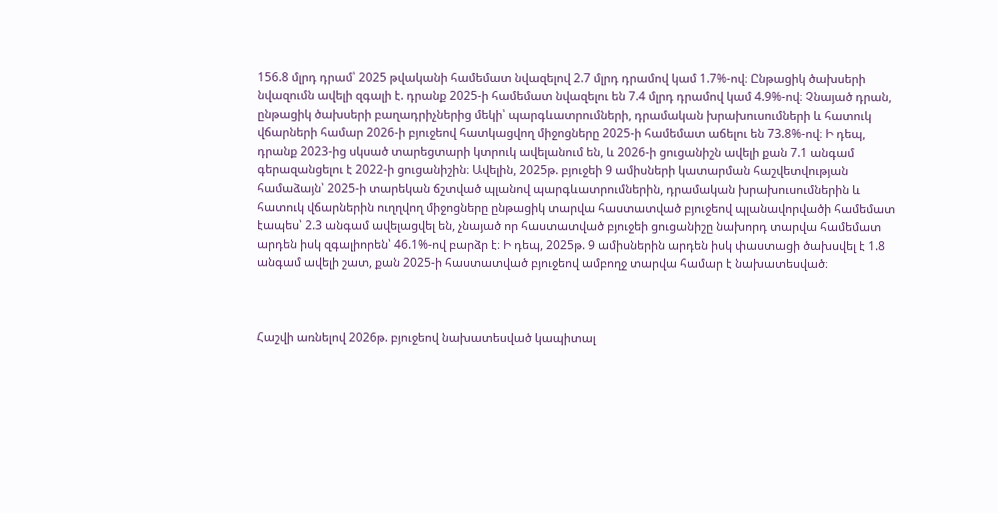156.8 մլրդ դրամ՝ 2025 թվականի համեմատ նվազելով 2.7 մլրդ դրամով կամ 1.7%-ով։ Ընթացիկ ծախսերի նվազումն ավելի զգալի է. դրանք 2025-ի համեմատ նվազելու են 7.4 մլրդ դրամով կամ 4.9%-ով։ Չնայած դրան, ընթացիկ ծախսերի բաղադրիչներից մեկի՝ պարգևատրումների, դրամական խրախուսումների և հատուկ վճարների համար 2026-ի բյուջեով հատկացվող միջոցները 2025-ի համեմատ աճելու են 73.8%-ով։ Ի դեպ, դրանք 2023-ից սկսած տարեցտարի կտրուկ ավելանում են, և 2026-ի ցուցանիշն ավելի քան 7.1 անգամ գերազանցելու է 2022-ի ցուցանիշին։ Ավելին, 2025թ. բյուջեի 9 ամիսների կատարման հաշվետվության համաձայն՝ 2025-ի տարեկան ճշտված պլանով պարգևատրումներին, դրամական խրախուսումներին և հատուկ վճարներին ուղղվող միջոցները ընթացիկ տարվա հաստատված բյուջեով պլանավորվածի համեմատ էապես՝ 2.3 անգամ ավելացվել են, չնայած որ հաստատված բյուջեի ցուցանիշը նախորդ տարվա համեմատ արդեն իսկ զգալիորեն՝ 46.1%-ով բարձր է։ Ի դեպ, 2025թ. 9 ամիսներին արդեն իսկ փաստացի ծախսվել է 1.8 անգամ ավելի շատ, քան 2025-ի հաստատված բյուջեով ամբողջ տարվա համար է նախատեսված։



Հաշվի առնելով 2026թ. բյուջեով նախատեսված կապիտալ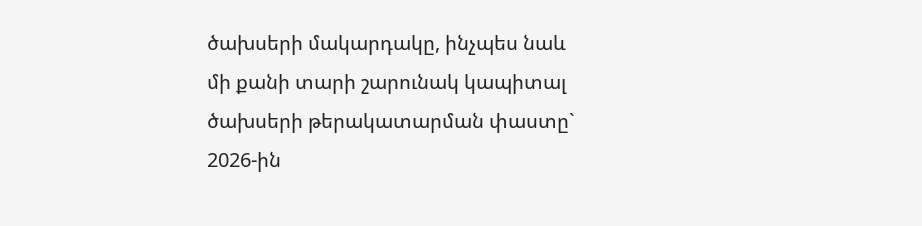ծախսերի մակարդակը, ինչպես նաև մի քանի տարի շարունակ կապիտալ ծախսերի թերակատարման փաստը` 2026-ին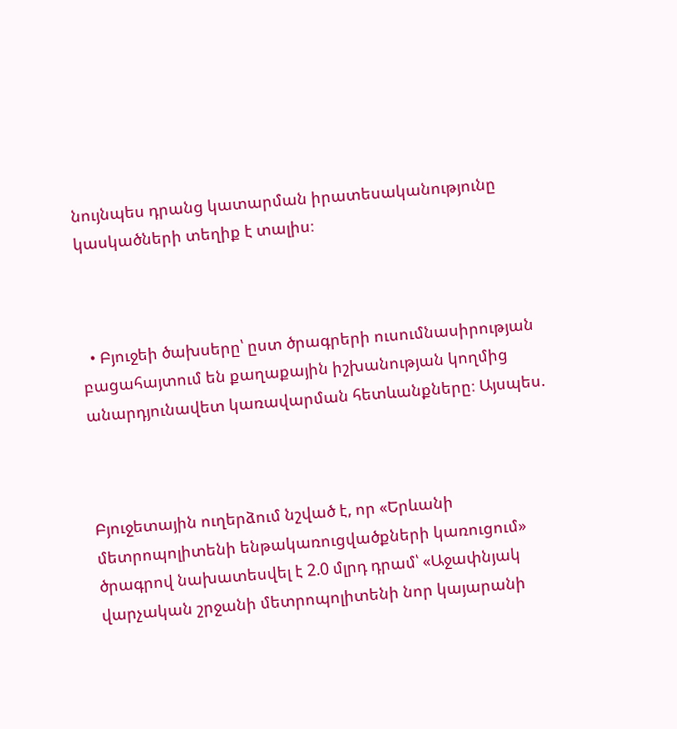նույնպես դրանց կատարման իրատեսականությունը կասկածների տեղիք է տալիս։



  • Բյուջեի ծախսերը՝ ըստ ծրագրերի ուսումնասիրության բացահայտում են քաղաքային իշխանության կողմից անարդյունավետ կառավարման հետևանքները։ Այսպես.



Բյուջետային ուղերձում նշված է, որ «Երևանի մետրոպոլիտենի ենթակառուցվածքների կառուցում» ծրագրով նախատեսվել է 2.0 մլրդ դրամ՝ «Աջափնյակ վարչական շրջանի մետրոպոլիտենի նոր կայարանի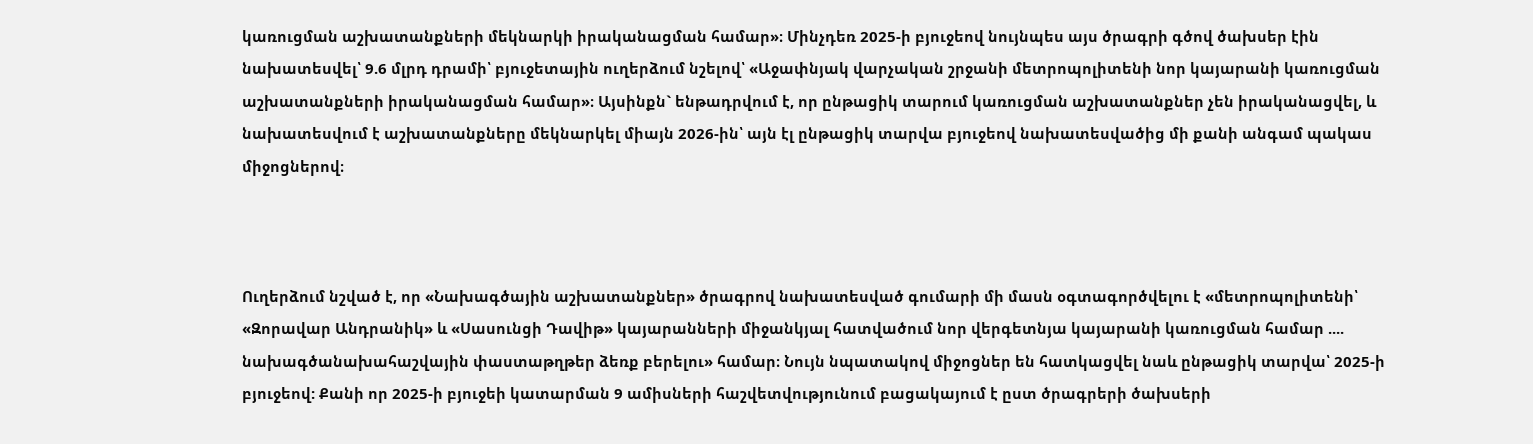կառուցման աշխատանքների մեկնարկի իրականացման համար»։ Մինչդեռ 2025-ի բյուջեով նույնպես այս ծրագրի գծով ծախսեր էին նախատեսվել՝ 9.6 մլրդ դրամի՝ բյուջետային ուղերձում նշելով՝ «Աջափնյակ վարչական շրջանի մետրոպոլիտենի նոր կայարանի կառուցման աշխատանքների իրականացման համար»։ Այսինքն` ենթադրվում է, որ ընթացիկ տարում կառուցման աշխատանքներ չեն իրականացվել, և նախատեսվում է աշխատանքները մեկնարկել միայն 2026-ին՝ այն էլ ընթացիկ տարվա բյուջեով նախատեսվածից մի քանի անգամ պակաս միջոցներով։



Ուղերձում նշված է, որ «Նախագծային աշխատանքներ» ծրագրով նախատեսված գումարի մի մասն օգտագործվելու է «մետրոպոլիտենի՝ «Զորավար Անդրանիկ» և «Սասունցի Դավիթ» կայարանների միջանկյալ հատվածում նոր վերգետնյա կայարանի կառուցման համար .... նախագծանախահաշվային փաստաթղթեր ձեռք բերելու» համար։ Նույն նպատակով միջոցներ են հատկացվել նաև ընթացիկ տարվա՝ 2025-ի բյուջեով: Քանի որ 2025-ի բյուջեի կատարման 9 ամիսների հաշվետվությունում բացակայում է ըստ ծրագրերի ծախսերի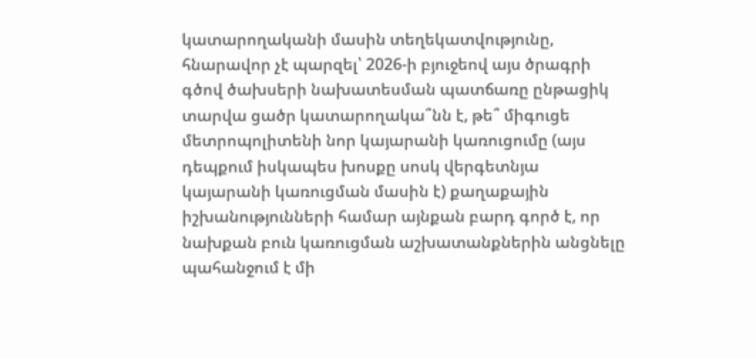կատարողականի մասին տեղեկատվությունը, հնարավոր չէ պարզել՝ 2026-ի բյուջեով այս ծրագրի գծով ծախսերի նախատեսման պատճառը ընթացիկ տարվա ցածր կատարողակա՞նն է, թե՞ միգուցե մետրոպոլիտենի նոր կայարանի կառուցումը (այս դեպքում իսկապես խոսքը սոսկ վերգետնյա կայարանի կառուցման մասին է) քաղաքային իշխանությունների համար այնքան բարդ գործ է, որ նախքան բուն կառուցման աշխատանքներին անցնելը պահանջում է մի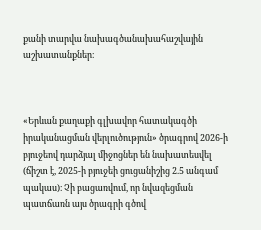քանի տարվա նախագծանախահաշվային աշխատանքներ։



«Երևան քաղաքի գլխավոր հատակագծի իրականացման վերլուծություն» ծրագրով 2026-ի բյուջեով դարձյալ միջոցներ են նախատեսվել (ճիշտ է, 2025-ի բյուջեի ցուցանիշից 2.5 անգամ պակաս)։ Չի բացառվում, որ նվազեցման պատճառն այս ծրագրի գծով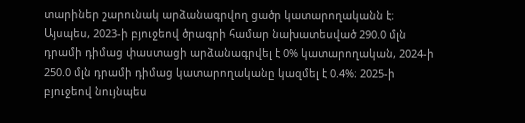տարիներ շարունակ արձանագրվող ցածր կատարողականն է։ Այսպես, 2023-ի բյուջեով ծրագրի համար նախատեսված 290.0 մլն դրամի դիմաց փաստացի արձանագրվել է 0% կատարողական, 2024-ի 250.0 մլն դրամի դիմաց կատարողականը կազմել է 0.4%։ 2025-ի բյուջեով նույնպես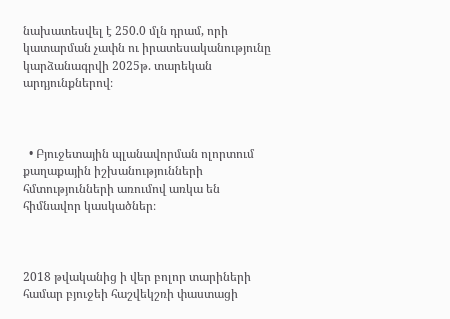նախատեսվել է 250.0 մլն դրամ, որի կատարման չափն ու իրատեսականությունը կարձանագրվի 2025թ. տարեկան արդյունքներով։



  • Բյուջետային պլանավորման ոլորտում քաղաքային իշխանությունների հմտությունների առումով առկա են հիմնավոր կասկածներ։



2018 թվականից ի վեր բոլոր տարիների համար բյուջեի հաշվեկշռի փաստացի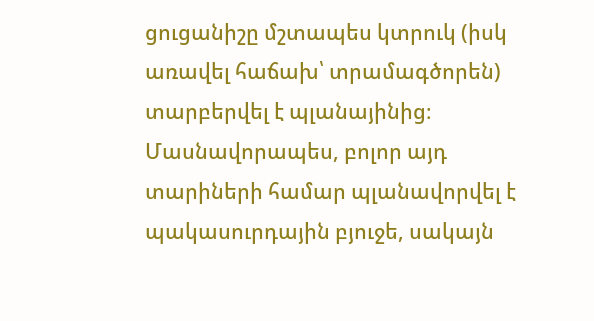ցուցանիշը մշտապես կտրուկ (իսկ առավել հաճախ՝ տրամագծորեն) տարբերվել է պլանայինից։ Մասնավորապես, բոլոր այդ տարիների համար պլանավորվել է պակասուրդային բյուջե, սակայն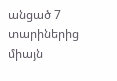անցած 7 տարիներից միայն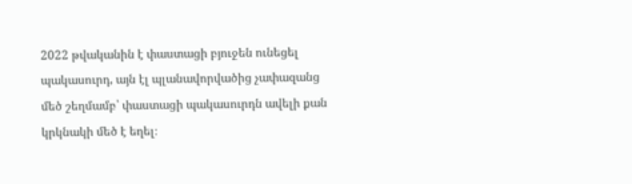2022 թվականին է փաստացի բյուջեն ունեցել պակասուրդ, այն էլ պլանավորվածից չափազանց մեծ շեղմամբ՝ փաստացի պակասուրդն ավելի քան կրկնակի մեծ է եղել։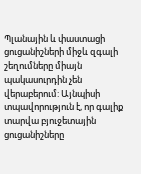Պլանային և փաստացի ցուցանիշների միջև զգալի շեղումները միայն պակասուրդին չեն վերաբերում: Այնպիսի տպավորություն է, որ գալիք տարվա բյուջետային ցուցանիշները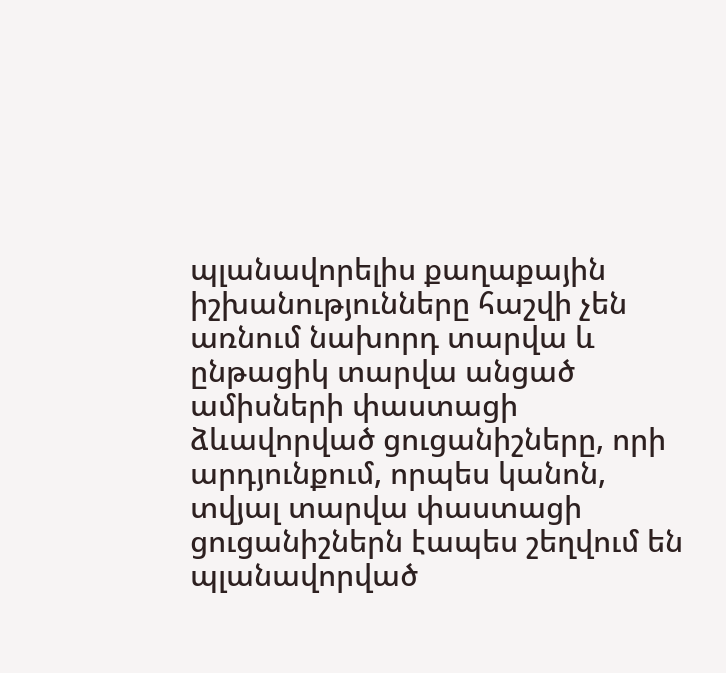պլանավորելիս քաղաքային իշխանությունները հաշվի չեն առնում նախորդ տարվա և ընթացիկ տարվա անցած ամիսների փաստացի ձևավորված ցուցանիշները, որի արդյունքում, որպես կանոն, տվյալ տարվա փաստացի ցուցանիշներն էապես շեղվում են պլանավորված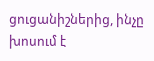ցուցանիշներից, ինչը խոսում է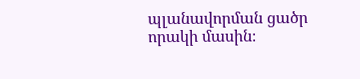պլանավորման ցածր որակի մասին։